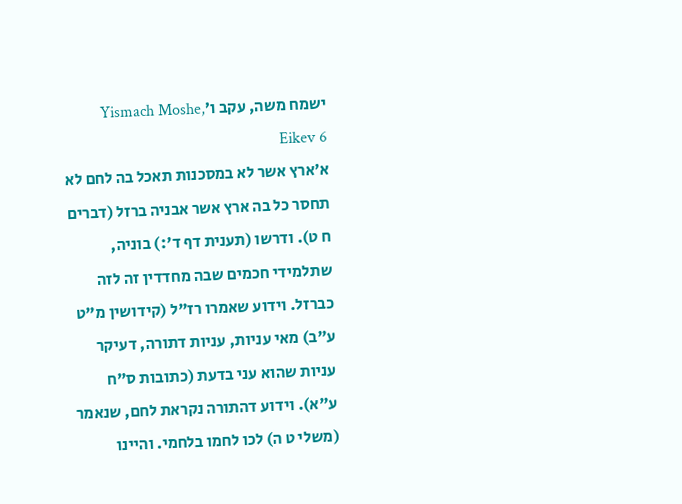ישמח משה, עקב ו׳Yismach Moshe, Eikev 6
א׳ארץ אשר לא במסכנות תאכל בה לחם לא תחסר כל בה ארץ אשר אבניה ברזל (דברים ח ט). ודרשו (תענית דף ד':) בוניה, שתלמידי חכמים שבה מחדדין זה לזה כברזל. וידוע שאמרו רז"ל (קידושין מ"ט ע"ב) מאי עניות, עניות דתורה, דעיקר עניות שהוא עני בדעת (כתובות ס"ח ע"א). וידוע דהתורה נקראת לחם, שנאמר (משלי ט ה) לכו לחמו בלחמי. והיינו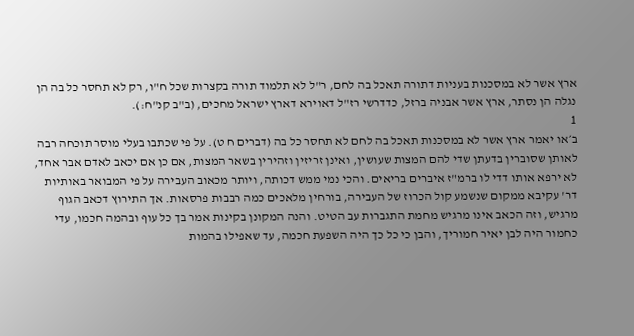ארץ אשר לא במסכנות בעניות דתורה תאכל בה לחם, ר"ל לא תלמוד תורה בקצרות שכל ח"ו, רק לא תחסר כל בה הן נגלה הן נסתר, ארץ אשר אבניה ברזל, כדדרשי רז"ל דאוירא דארץ ישראל מחכים, (ב"ב קנ"ח:).
1
ב׳או יאמר ארץ אשר לא במסכנות תאכל בה לחם לא תחסר כל בה (דברים ח ט). על פי שכתבו בעלי מוסר תוכחה רבה לאותן שסוברין בדעתן שדי להם המצות שעושין, ואינן זריזין וזהירין בשאר המצות, אם כן אם יכאב לאדם אבר אחד, לא ירפא אותו דדי לו ברמ"ז איברים בריאים. והכי נמי ממש דכותה, ויותר מכאוב העבירה על פי המבואר באותיות דר' עקיבא ממקום שנשמע קול הכרוז של העבירה, בורחין מלאכים כמה רבבות פרסאות. אך התירוץ דכאב הגוף מרגיש, וזה הכאב אינו מרגיש מחמת התגברות עב הטיט. והנה המקונן בקינות אמר בך כל עוף ובהמה חכמו, עדי כחמור היה לבן יאיר חמוריך, והבן כי כל כך היה השפעת חכמה, עד שאפילו בהמות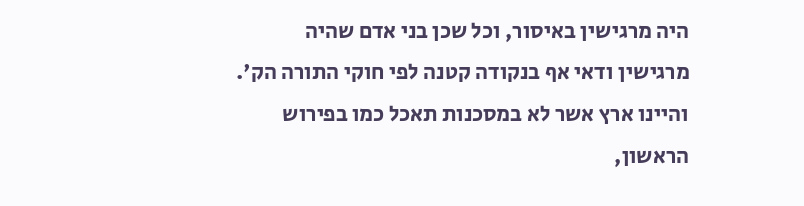היה מרגישין באיסור, וכל שכן בני אדם שהיה מרגישין ודאי אף בנקודה קטנה לפי חוקי התורה הק'. והיינו ארץ אשר לא במסכנות תאכל כמו בפירוש הראשון,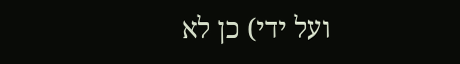ועל ידי) כן לא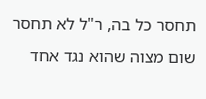תחסר כל בה, ר"ל לא תחסר שום מצוה שהוא נגד אחד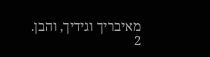מאיבריך וגידיך, והבן.
2